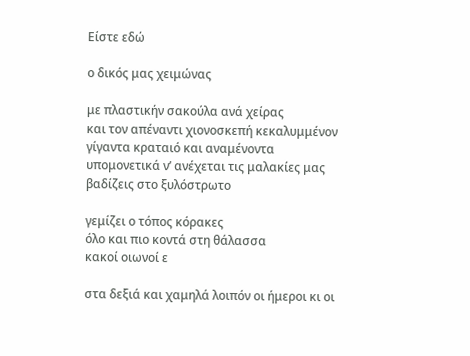Είστε εδώ

ο δικός μας χειμώνας

με πλαστικήν σακούλα ανά χείρας
και τον απέναντι χιονοσκεπή κεκαλυμμένον
γίγαντα κραταιό και αναμένοντα
υπομονετικά ν’ ανέχεται τις μαλακίες μας
βαδίζεις στο ξυλόστρωτο

γεμίζει ο τόπος κόρακες
όλο και πιο κοντά στη θάλασσα
κακοί οιωνοί ε

στα δεξιά και χαμηλά λοιπόν οι ήμεροι κι οι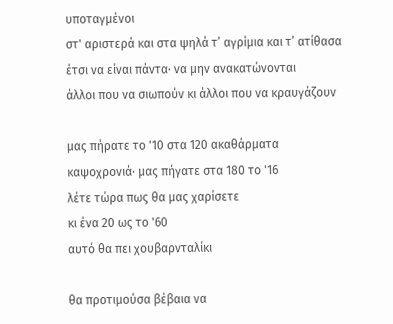υποταγμένοι
στ' αριστερά και στα ψηλά τ’ αγρίμια και τ’ ατίθασα
έτσι να είναι πάντα· να μην ανακατώνονται
άλλοι που να σιωπούν κι άλλοι που να κραυγάζουν

μας πήρατε το '10 στα 120 ακαθάρματα
καψοχρονιά· μας πήγατε στα 180 το '16
λέτε τώρα πως θα μας χαρίσετε
κι ένα 20 ως το '60
αυτό θα πει χουβαρνταλίκι

θα προτιμούσα βέβαια να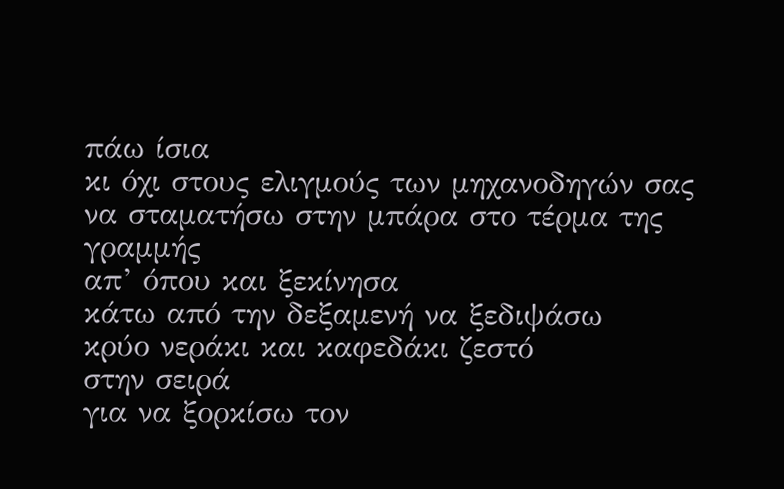πάω ίσια
κι όχι στους ελιγμούς των μηχανοδηγών σας
να σταματήσω στην μπάρα στο τέρμα της γραμμής
απ’ όπου και ξεκίνησα
κάτω από την δεξαμενή να ξεδιψάσω
κρύο νεράκι και καφεδάκι ζεστό
στην σειρά
για να ξορκίσω τον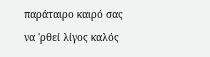παράταιρο καιρό σας
να 'ρθεί λίγος καλός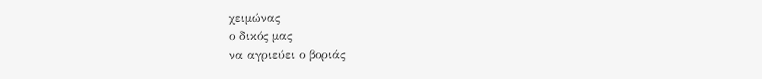χειμώνας
ο δικός μας
να αγριεύει ο βοριάς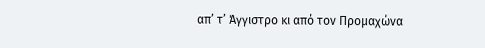απ’ τ’ Άγγιστρο κι από τον Προμαχώνα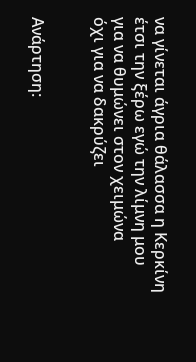να γίνεται άγρια θάλασσα η Κερκίνη
έτσι την ξέρω εγώ την λίμνη μου
για να θυμώνει στον χειμώνα
όχι για να δακρύζει


Ανάρτηση: